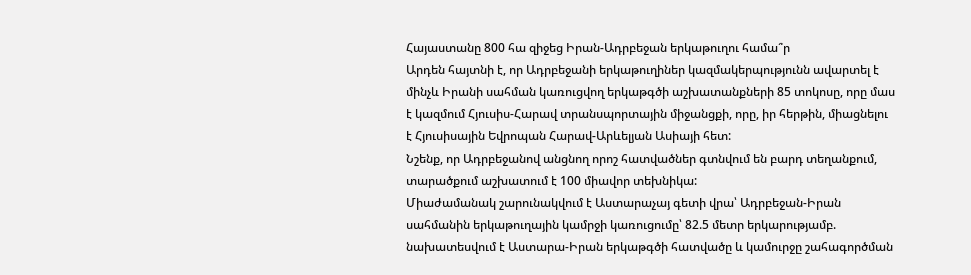Հայաստանը 800 հա զիջեց Իրան-Ադրբեջան երկաթուղու համա՞ր
Արդեն հայտնի է, որ Ադրբեջանի երկաթուղիներ կազմակերպությունն ավարտել է մինչև Իրանի սահման կառուցվող երկաթգծի աշխատանքների 85 տոկոսը, որը մաս է կազմում Հյուսիս-Հարավ տրանսպորտային միջանցքի, որը, իր հերթին, միացնելու է Հյուսիսային Եվրոպան Հարավ-Արևելյան Ասիայի հետ:
Նշենք, որ Ադրբեջանով անցնող որոշ հատվածներ գտնվում են բարդ տեղանքում, տարածքում աշխատում է 100 միավոր տեխնիկա:
Միաժամանակ շարունակվում է Աստարաչայ գետի վրա՝ Ադրբեջան-Իրան սահմանին երկաթուղային կամրջի կառուցումը՝ 82.5 մետր երկարությամբ. նախատեսվում է Աստարա-Իրան երկաթգծի հատվածը և կամուրջը շահագործման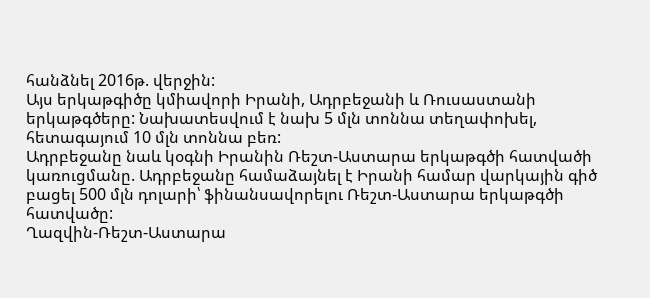հանձնել 2016թ. վերջին:
Այս երկաթգիծը կմիավորի Իրանի, Ադրբեջանի և Ռուսաստանի երկաթգծերը: Նախատեսվում է նախ 5 մլն տոննա տեղափոխել, հետագայում 10 մլն տոննա բեռ:
Ադրբեջանը նաև կօգնի Իրանին Ռեշտ-Աստարա երկաթգծի հատվածի կառուցմանը. Ադրբեջանը համաձայնել է Իրանի համար վարկային գիծ բացել 500 մլն դոլարի՝ ֆինանսավորելու Ռեշտ-Աստարա երկաթգծի հատվածը:
Ղազվին-Ռեշտ-Աստարա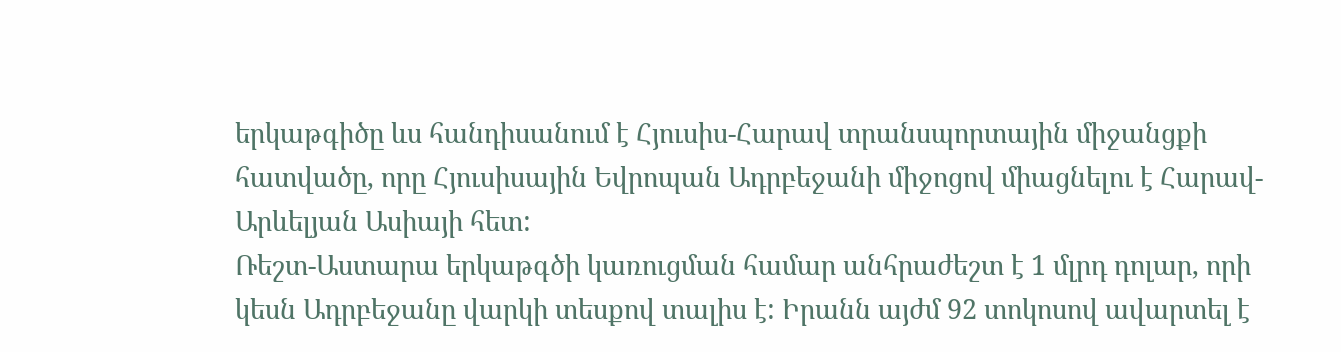երկաթգիծը ևս հանդիսանում է Հյուսիս-Հարավ տրանսպորտային միջանցքի հատվածը, որը Հյուսիսային Եվրոպան Ադրբեջանի միջոցով միացնելու է Հարավ-Արևելյան Ասիայի հետ:
Ռեշտ-Աստարա երկաթգծի կառուցման համար անհրաժեշտ է 1 մլրդ դոլար, որի կեսն Ադրբեջանը վարկի տեսքով տալիս է: Իրանն այժմ 92 տոկոսով ավարտել է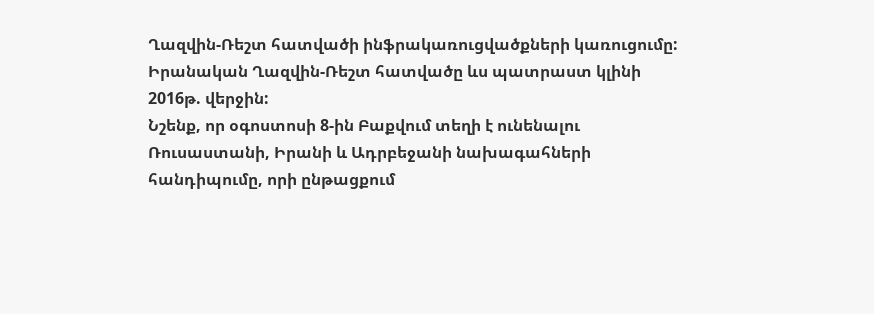Ղազվին-Ռեշտ հատվածի ինֆրակառուցվածքների կառուցումը: Իրանական Ղազվին-Ռեշտ հատվածը ևս պատրաստ կլինի 2016թ. վերջին:
Նշենք, որ օգոստոսի 8-ին Բաքվում տեղի է ունենալու Ռուսաստանի, Իրանի և Ադրբեջանի նախագահների հանդիպումը, որի ընթացքում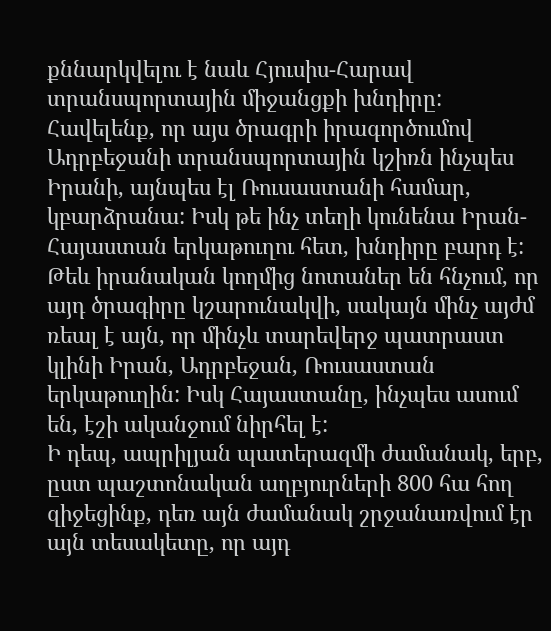քննարկվելու է նաև Հյուսիս-Հարավ տրանսպորտային միջանցքի խնդիրը:
Հավելենք, որ այս ծրագրի իրագործումով Ադրբեջանի տրանսպորտային կշիռն ինչպես Իրանի, այնպես էլ Ռուսաստանի համար, կբարձրանա: Իսկ թե ինչ տեղի կունենա Իրան-Հայաստան երկաթուղու հետ, խնդիրը բարդ է: Թեև իրանական կողմից նոտաներ են հնչում, որ այդ ծրագիրը կշարունակվի, սակայն մինչ այժմ ռեալ է այն, որ մինչև տարեվերջ պատրաստ կլինի Իրան, Ադրբեջան, Ռուսաստան երկաթուղին: Իսկ Հայաստանը, ինչպես ասում են, էշի ականջում նիրհել է:
Ի դեպ, ապրիլյան պատերազմի ժամանակ, երբ, ըստ պաշտոնական աղբյուրների 800 հա հող զիջեցինք, դեռ այն ժամանակ շրջանառվում էր այն տեսակետը, որ այդ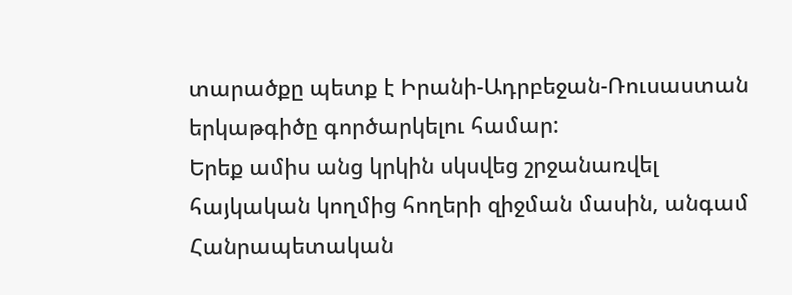տարածքը պետք է Իրանի-Ադրբեջան-Ռուսաստան երկաթգիծը գործարկելու համար:
Երեք ամիս անց կրկին սկսվեց շրջանառվել հայկական կողմից հողերի զիջման մասին, անգամ Հանրապետական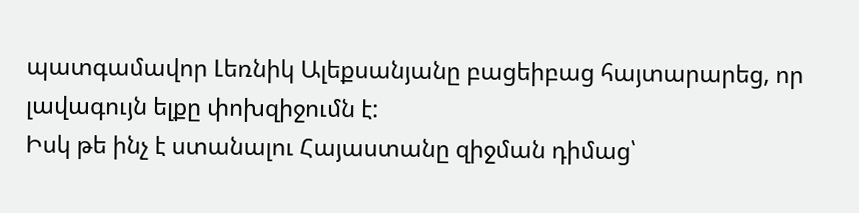պատգամավոր Լեռնիկ Ալեքսանյանը բացեիբաց հայտարարեց, որ լավագույն ելքը փոխզիջումն է:
Իսկ թե ինչ է ստանալու Հայաստանը զիջման դիմաց՝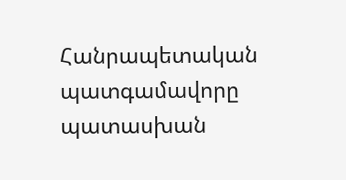Հանրապետական պատգամավորը պատասխան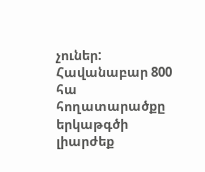չուներ: Հավանաբար 800 հա հողատարածքը երկաթգծի լիարժեք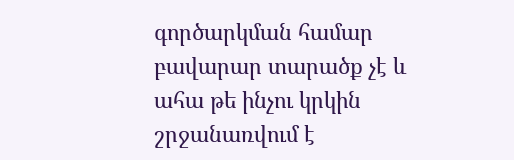գործարկման համար բավարար տարածք չէ և ահա թե ինչու կրկին շրջանառվում է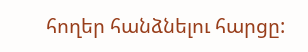հողեր հանձնելու հարցը: